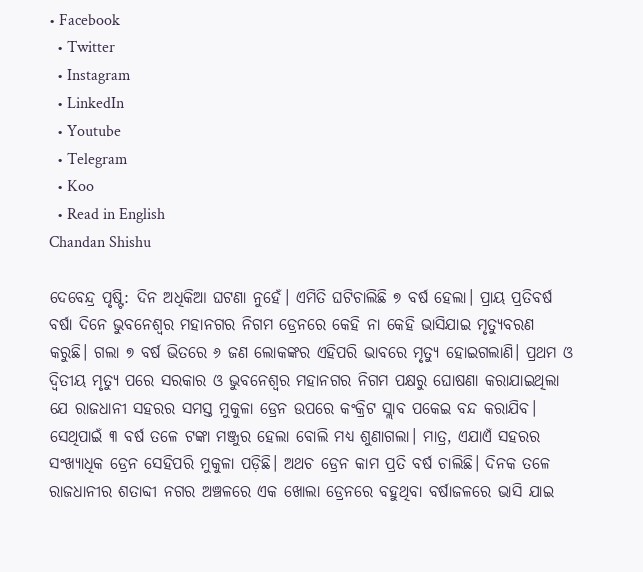• Facebook
  • Twitter
  • Instagram
  • LinkedIn
  • Youtube
  • Telegram
  • Koo
  • Read in English
Chandan Shishu

ଦେବେନ୍ଦ୍ର ପୃଷ୍ଟି: ଦିନ ଅଧିକିଆ ଘଟଣା ନୁହେଁ। ଏମିତି ଘଟିଚାଲିଛି ୭ ବର୍ଷ ହେଲା। ପ୍ରାୟ ପ୍ରତିବର୍ଷ ବର୍ଷା ଦିନେ ଭୁବନେଶ୍ୱର ମହାନଗର ନିଗମ ଡ୍ରେନରେ କେହି ନା କେହି ଭାସିଯାଇ ମୃତ୍ୟୁବରଣ କରୁଛି। ଗଲା ୭ ବର୍ଷ ଭିତରେ ୬ ଜଣ ଲୋକଙ୍କର ଏହିପରି ଭାବରେ ମୃତ୍ୟୁ ହୋଇଗଲାଣି। ପ୍ରଥମ ଓ ଦ୍ୱିତୀୟ ମୃତ୍ୟୁ ପରେ ସରକାର ଓ ଭୁବନେଶ୍ୱର ମହାନଗର ନିଗମ ପକ୍ଷରୁ ଘୋଷଣା କରାଯାଇଥିଲା ଯେ ରାଜଧାନୀ ସହରର ସମସ୍ତ ମୁକୁଳା ଡ୍ରେନ ଉପରେ କଂକ୍ରିଟ ସ୍ଲାବ ପକେଇ ବନ୍ଦ କରାଯିବ। ସେଥିପାଇଁ ୩ ବର୍ଷ ତଳେ ଟଙ୍କା ମଞ୍ଜୁର ହେଲା ବୋଲି ମଧ୍ୟ ଶୁଣାଗଲା। ମାତ୍ର, ଏଯାଏଁ ସହରର ସଂଖ୍ୟାଧିକ ଡ୍ରେନ ସେହିପରି ମୁକୁଳା ପଡ଼ିଛି। ଅଥଚ ଡ୍ରେନ କାମ ପ୍ରତି ବର୍ଷ ଚାଲିଛି। ଦିନକ ତଳେ ରାଜଧାନୀର ଶତାବ୍ଦୀ ନଗର ଅଞ୍ଚଳରେ ଏକ ଖୋଲା ଡ୍ରେନରେ ବହୁଥିବା ବର୍ଷାଜଳରେ ଭାସି ଯାଇ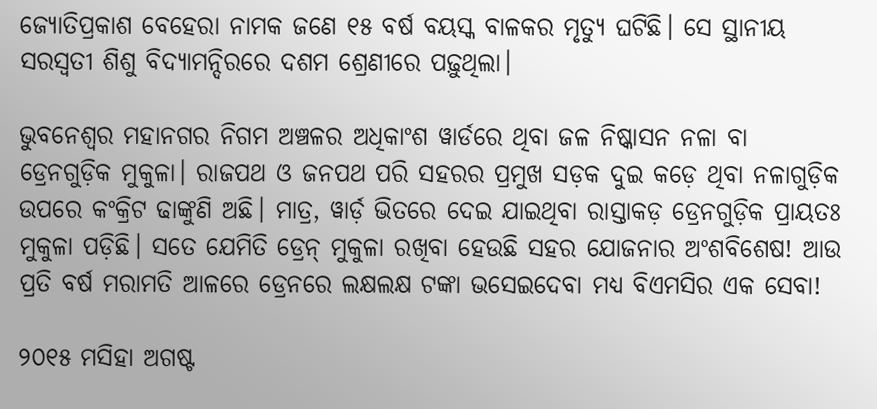ଜ୍ୟୋତିପ୍ରକାଶ ବେହେରା ନାମକ ଜଣେ ୧୫ ବର୍ଷ ବୟସ୍କ ବାଳକର ମୃତ୍ୟୁ ଘଟିଛି। ସେ ସ୍ଥାନୀୟ ସରସ୍ୱତୀ ଶିଶୁ ବିଦ୍ୟାମନ୍ଦିରରେ ଦଶମ ଶ୍ରେଣୀରେ ପଢ଼ୁଥିଲା।

ଭୁବନେଶ୍ୱର ମହାନଗର ନିଗମ ଅଞ୍ଚଳର ଅଧିକାଂଶ ୱାର୍ଡରେ ଥିବା ଜଳ ନିଷ୍କାସନ ନଳା ବା ଡ୍ରେନଗୁଡ଼ିକ ମୁକୁଳା। ରାଜପଥ ଓ ଜନପଥ ପରି ସହରର ପ୍ରମୁଖ ସଡ଼କ ଦୁଇ କଡ଼େ ଥିବା ନଳାଗୁଡ଼ିକ ଉପରେ କଂକ୍ରିଟ ଢାଙ୍କୁଣି ଅଛି। ମାତ୍ର, ୱାର୍ଡ଼ ଭିତରେ ଦେଇ ଯାଇଥିବା ରାସ୍ତାକଡ଼ ଡ୍ରେନଗୁଡ଼ିକ ପ୍ରାୟତଃ ମୁକୁଳା ପଡ଼ିଛି। ସତେ ଯେମିତି ଡ୍ରେନ୍‌ ମୁକୁଳା ରଖିବା ହେଉଛି ସହର ଯୋଜନାର ଅଂଶବିଶେଷ! ଆଉ ପ୍ରତି ବର୍ଷ ମରାମତି ଆଳରେ ଡ୍ରେନରେ ଲକ୍ଷଲକ୍ଷ ଟଙ୍କା ଭସେଇଦେବା ମଧ୍ୟ ବିଏମସିର ଏକ ସେବା!

୨୦୧୫ ମସିହା ଅଗଷ୍ଟ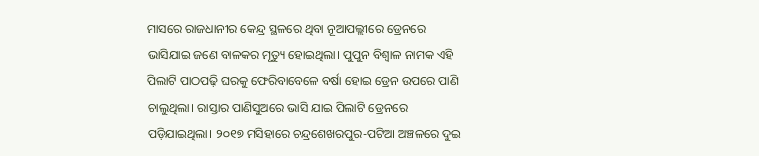ମାସରେ ରାଜଧାନୀର କେନ୍ଦ୍ର ସ୍ଥଳରେ ଥିବା ନୂଆପଲ୍ଲୀରେ ଡ୍ରେନରେ ଭାସିଯାଇ ଜଣେ ବାଳକର ମୃତ୍ୟୁ ହୋଇଥିଲା। ପୁପୁନ ବିଶ୍ୱାଳ ନାମକ ଏହି ପିଲାଟି ପାଠପଢ଼ି ଘରକୁ ଫେରିବାବେଳେ ବର୍ଷା ହୋଇ ଡ୍ରେନ ଉପରେ ପାଣି ଚାଲୁଥିଲା। ରାସ୍ତାର ପାଣିସୁଅରେ ଭାସି ଯାଇ ପିଲାଟି ଡ୍ରେନରେ ପଡ଼ିଯାଇଥିଲା। ୨୦୧୭ ମସିହାରେ ଚନ୍ଦ୍ରଶେଖରପୁର-ପଟିଆ ଅଞ୍ଚଳରେ ଦୁଇ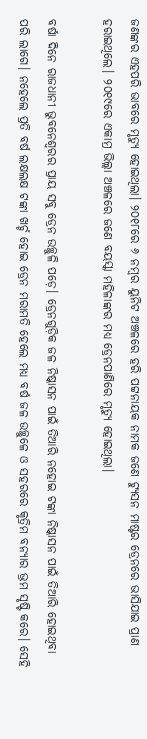ଜଣଙ୍କର ଏହପରି ଭାବରେ ମୃତ୍ୟୁ ହୋଇଥିଲା। ୨୦୧୮ରେ ୬ ନମ୍ବର ୟୁନିଟ ଅଞ୍ଚଳରେ ହରି ପଟ୍ଟନାୟକ ନାମକ ଜଣେ ଟ୍ୟୁସନ ମାଷ୍ଟର ଡ୍ରେନରେ ଭାସିଯାଇ ପ୍ରାଣ ହରାଇଥିଲେ। ୨୦୧୯ରେ ଏକାମ୍ର ଭିଲ୍ଲା ଅଞ୍ଚଳରେ ଜଣେ ବୟସ୍କା ମହିଳାଙ୍କର ମଧ୍ୟ ଡ୍ରେନପାଣିରେ ମୃତ୍ୟୁ ହୋଇଥିଲା।

ବର୍ଷା ଦିନେ ରାଜଧାନୀ ଭୁବନେଶ୍ୱରର ପ୍ରାୟ ସବୁ ଡ୍ରେନ ଉଚ୍ଛୁଳି ପଡ଼େ। ଡ୍ରେନଗୁଡ଼ିକ ଜଳ ନିଷ୍କାସନ ପାଇଁ ତିଆରି ନହୋଇ ଟଙ୍କା ନିଷ୍କାସନ ପାଇଁ ତିଆରି ହୋଇଥିବା ପରି ଲାଗେ। ନହେଲେ ପ୍ରତି ବର୍ଷ ଲକ୍ଷଲକ୍ଷ ଟଙ୍କା ଖର୍ଚ୍ଚ ହୋଇ ଡ୍ରେନ ମରାମତି ହେଲେ ମଧ୍ୟ ବର୍ଷ ଜଳ ଉଚ୍ଛୁଳେ ଓ ସହରରେ କୃତ୍ରିମ ବନ୍ୟାର ଭ୍ରମ ସୃଷ୍ଟି କରେ। ସେହି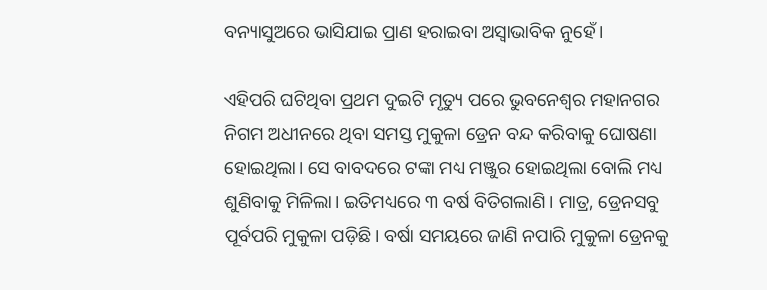ବନ୍ୟାସୁଅରେ ଭାସିଯାଇ ପ୍ରାଣ ହରାଇବା ଅସ୍ୱାଭାବିକ ନୁହେଁ।

ଏହିପରି ଘଟିଥିବା ପ୍ରଥମ ଦୁଇଟି ମୃତ୍ୟୁ ପରେ ଭୁବନେଶ୍ୱର ମହାନଗର ନିଗମ ଅଧୀନରେ ଥିବା ସମସ୍ତ ମୁକୁଳା ଡ୍ରେନ ବନ୍ଦ କରିବାକୁ ଘୋଷଣା ହୋଇଥିଲା। ସେ ବାବଦରେ ଟଙ୍କା ମଧ୍ୟ ମଞ୍ଜୁର ହୋଇଥିଲା ବୋଲି ମଧ୍ୟ ଶୁଣିବାକୁ ମିଳିଲା। ଇତିମଧ୍ୟରେ ୩ ବର୍ଷ ବିତିଗଲାଣି। ମାତ୍ର, ଡ୍ରେନସବୁ ପୂର୍ବପରି ମୁକୁଳା ପଡ଼ିଛି। ବର୍ଷା ସମୟରେ ଜାଣି ନପାରି ମୁକୁଳା ଡ୍ରେନକୁ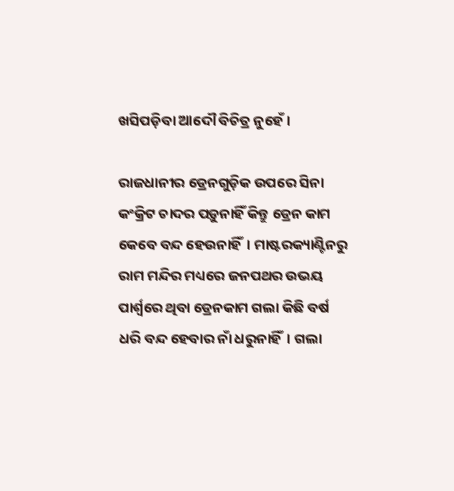ଖସିପଡ଼ିବା ଆଦୌ ବିଚିତ୍ର ନୁହେଁ।

ରାଜଧାନୀର ଡ୍ରେନଗୁଡ଼ିକ ଉପରେ ସିନା କଂକ୍ରିଟ ଚାଦର ପଡ଼ୁନାହିଁ କିନ୍ତୁ ଡ୍ରେନ କାମ କେବେ ବନ୍ଦ ହେଉନାହିଁ। ମାଷ୍ଟରକ୍ୟାଣ୍ଟିନରୁ ରାମ ମନ୍ଦିର ମଧ୍ୟରେ ଜନପଥର ଉଭୟ ପାର୍ଶ୍ୱରେ ଥିବା ଡ୍ରେନକାମ ଗଲା କିଛି ବର୍ଷ ଧରି ବନ୍ଦ ହେବାର ନାଁ ଧରୁନାହିଁ। ଗଲା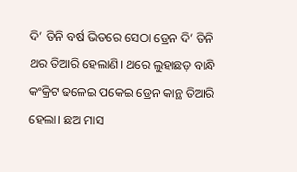ଦି’ ତିନି ବର୍ଷ ଭିତରେ ସେଠା ଡ୍ରେନ ଦି’ ତିନି ଥର ତିଆରି ହେଲାଣି। ଥରେ ଲୁହାଛଡ଼ ବାନ୍ଧି କଂକ୍ରିଟ ଢଳେଇ ପକେଇ ଡ୍ରେନ କାନ୍ଥ ତିଆରି ହେଲା। ଛଅ ମାସ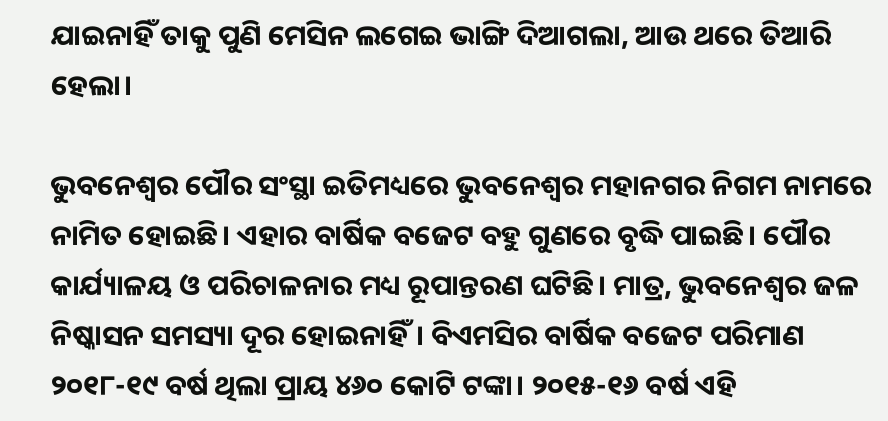ଯାଇନାହିଁ ତାକୁ ପୁଣି ମେସିନ ଲଗେଇ ଭାଙ୍ଗି ଦିଆଗଲା, ଆଉ ଥରେ ତିଆରି ହେଲା।

ଭୁବନେଶ୍ୱର ପୌର ସଂସ୍ଥା ଇତିମଧ୍ୟରେ ଭୁବନେଶ୍ୱର ମହାନଗର ନିଗମ ନାମରେ ନାମିତ ହୋଇଛି। ଏହାର ବାର୍ଷିକ ବଜେଟ ବହୁ ଗୁଣରେ ବୃଦ୍ଧି ପାଇଛି। ପୌର କାର୍ଯ୍ୟାଳୟ ଓ ପରିଚାଳନାର ମଧ୍ୟ ରୂପାନ୍ତରଣ ଘଟିଛି। ମାତ୍ର, ଭୁବନେଶ୍ୱର ଜଳ ନିଷ୍କାସନ ସମସ୍ୟା ଦୂର ହୋଇନାହିଁ। ବିଏମସିର ବାର୍ଷିକ ବଜେଟ ପରିମାଣ ୨୦୧୮-୧୯ ବର୍ଷ ଥିଲା ପ୍ରାୟ ୪୬୦ କୋଟି ଟଙ୍କା। ୨୦୧୫-୧୬ ବର୍ଷ ଏହି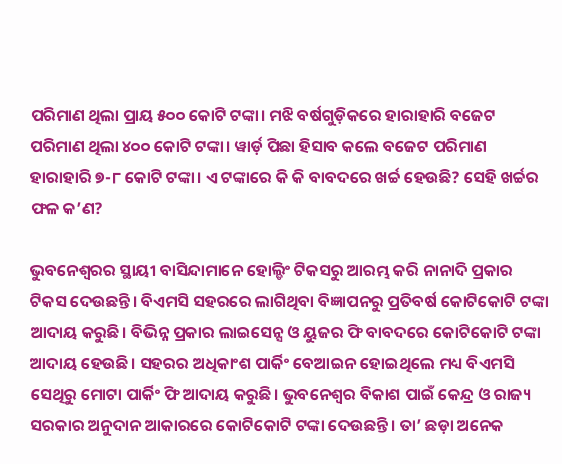ପରିମାଣ ଥିଲା ପ୍ରାୟ ୫୦୦ କୋଟି ଟଙ୍କା। ମଝି ବର୍ଷଗୁଡ଼ିକରେ ହାରାହାରି ବଜେଟ ପରିମାଣ ଥିଲା ୪୦୦ କୋଟି ଟଙ୍କା। ୱାର୍ଡ଼ ପିଛା ହିସାବ କଲେ ବଜେଟ ପରିମାଣ ହାରାହାରି ୭-୮ କୋଟି ଟଙ୍କା। ଏ ଟଙ୍କାରେ କି କି ବାବଦରେ ଖର୍ଚ୍ଚ ହେଉଛି? ସେହି ଖର୍ଚ୍ଚର ଫଳ କ’ଣ?

ଭୁବନେଶ୍ୱରର ସ୍ଥାୟୀ ବାସିନ୍ଦାମାନେ ହୋଲ୍ଡିଂ ଟିକସରୁ ଆରମ୍ଭ କରି ନାନାଦି ପ୍ରକାର ଟିକସ ଦେଉଛନ୍ତି। ବିଏମସି ସହରରେ ଲାଗିଥିବା ବିଜ୍ଞାପନରୁ ପ୍ରତିବର୍ଷ କୋଟିକୋଟି ଟଙ୍କା ଆଦାୟ କରୁଛି। ବିଭିନ୍ନ ପ୍ରକାର ଲାଇସେନ୍ସ ଓ ୟୁଜର ଫି ବାବଦରେ କୋଟିକୋଟି ଟଙ୍କା ଆଦାୟ ହେଉଛି। ସହରର ଅଧିକାଂଶ ପାର୍କିଂ ବେଆଇନ ହୋଇଥିଲେ ମଧ୍ୟ ବିଏମସି ସେଥିରୁ ମୋଟା ପାର୍କିଂ ଫି ଆଦାୟ କରୁଛି। ଭୁବନେଶ୍ୱର ବିକାଶ ପାଇଁ କେନ୍ଦ୍ର ଓ ରାଜ୍ୟ ସରକାର ଅନୁଦାନ ଆକାରରେ କୋଟିକୋଟି ଟଙ୍କା ଦେଉଛନ୍ତି। ତା’ ଛଡ଼ା ଅନେକ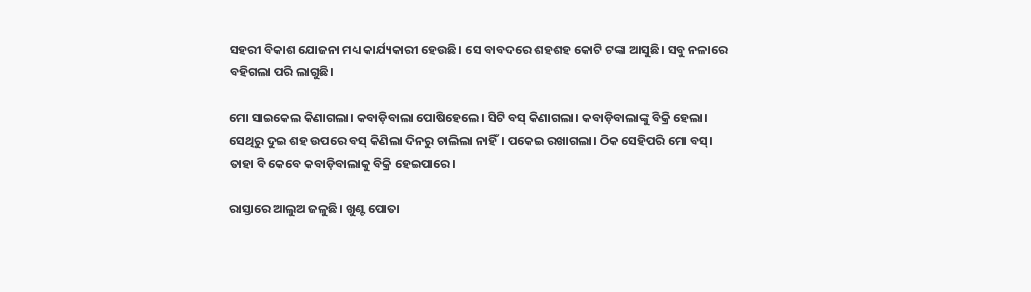ସହରୀ ବିକାଶ ଯୋଜନା ମଧ୍ୟ କାର୍ଯ୍ୟକାରୀ ହେଉଛି। ସେ ବାବଦରେ ଶହଶହ କୋଟି ଟଙ୍କା ଆସୁଛି। ସବୁ ନଳାରେ ବହିଗଲା ପରି ଲାଗୁଛି।

ମୋ ସାଇକେଲ କିଣାଗଲା। କବାଡ଼ିବାଲା ପୋଷିହେଲେ। ସିଟି ବସ୍‌ କିଣାଗଲା। କବାଡ଼ିବାଲାଙ୍କୁ ବିକ୍ରି ହେଲା। ସେଥିରୁ ଦୁଇ ଶହ ଉପରେ ବସ୍‌ କିଣିଲା ଦିନରୁ ଚାଲିଲା ନାହିଁ। ପକେଇ ରଖାଗଲା। ଠିକ ସେହିପରି ମୋ ବସ୍‌। ତାହା ବି କେବେ କବାଡ଼ିବାଲାକୁ ବିକ୍ରି ହେଇପାରେ।

ରାସ୍ତାରେ ଆଲୁଅ ଜଳୁଛି। ଖୁଣ୍ଟ ପୋତା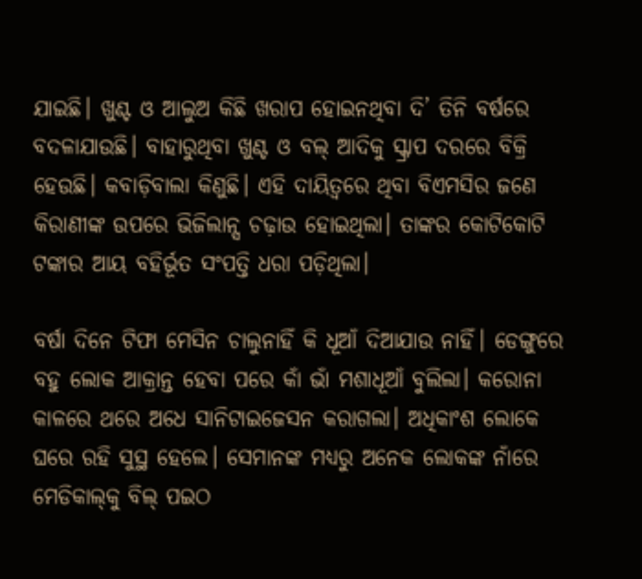ଯାଇଛି। ଖୁଣ୍ଟ ଓ ଆଲୁଅ କିଛି ଖରାପ ହୋଇନଥିବା ଦି’ ତିନି ବର୍ଷରେ ବଦଳାଯାଉଛି। ବାହାରୁଥିବା ଖୁଣ୍ଟ ଓ ବଲ୍‌ ଆଦିକୁ ସ୍କ୍ରାପ ଦରରେ ବିକ୍ରି ହେଉଛି। କବାଡ଼ିବାଲା କିଣୁଛି। ଏହି ଦାୟିତ୍ୱରେ ଥିବା ବିଏମସିର ଜଣେ କିରାଣୀଙ୍କ ଉପରେ ଭିଜିଲାନ୍ସ ଚଢ଼ାଉ ହୋଇଥିଲା। ତାଙ୍କର କୋଟିକୋଟି ଟଙ୍କାର ଆୟ ବହିର୍ଭୂତ ସଂପତ୍ତି ଧରା ପଡ଼ିଥିଲା।

ବର୍ଷା ଦିନେ ଟିଫା ମେସିନ ଚାଲୁନାହିଁ କି ଧୂଆଁ ଦିଆଯାଉ ନାହିଁ। ଡେଙ୍ଗୁରେ ବହୁ ଲୋକ ଆକ୍ରାନ୍ତ ହେବା ପରେ କାଁ ଭାଁ ମଶାଧୂଆଁ ବୁଲିଲା। କରୋନା କାଳରେ ଥରେ ଅଧେ ସାନିଟାଇଜେସନ କରାଗଲା। ଅଧିକାଂଶ ଲୋକେ ଘରେ ରହି ସୁସ୍ଥ ହେଲେ। ସେମାନଙ୍କ ମଧ୍ୟରୁ ଅନେକ ଲୋକଙ୍କ ନାଁରେ ମେଡିକାଲ୍‌କୁ ବିଲ୍‌ ପଇଠ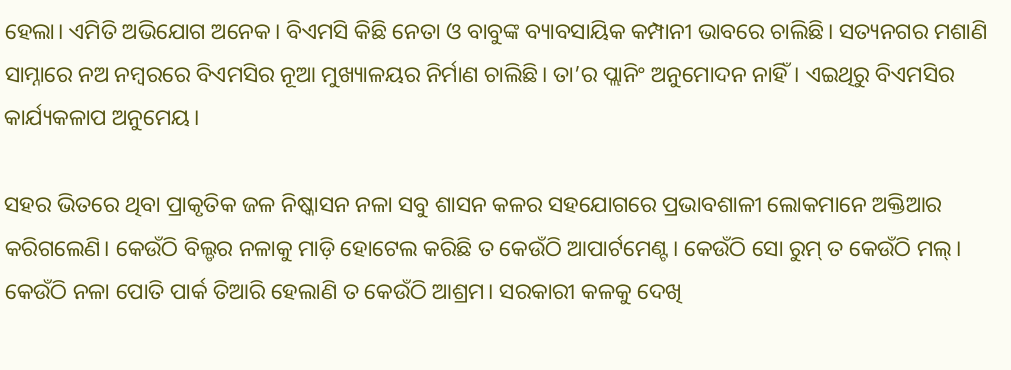ହେଲା। ଏମିତି ଅଭିଯୋଗ ଅନେକ। ବିଏମସି କିଛି ନେତା ଓ ବାବୁଙ୍କ ବ୍ୟାବସାୟିକ କମ୍ପାନୀ ଭାବରେ ଚାଲିଛି। ସତ୍ୟନଗର ମଶାଣି ସାମ୍ନାରେ ନଅ ନମ୍ବରରେ ବିଏମସିର ନୂଆ ମୁଖ୍ୟାଳୟର ନିର୍ମାଣ ଚାଲିଛି। ତା’ର ପ୍ଲାନିଂ ଅନୁମୋଦନ ନାହିଁ। ଏଇଥିରୁ ବିଏମସିର କାର୍ଯ୍ୟକଳାପ ଅନୁମେୟ।

ସହର ଭିତରେ ଥିବା ପ୍ରାକୃତିକ ଜଳ ନିଷ୍କାସନ ନଳା ସବୁ ଶାସନ କଳର ସହଯୋଗରେ ପ୍ରଭାବଶାଳୀ ଲୋକମାନେ ଅକ୍ତିଆର କରିଗଲେଣି। କେଉଁଠି ବିଲ୍ଡର ନଳାକୁ ମାଡ଼ି ହୋଟେଲ କରିଛି ତ କେଉଁଠି ଆପାର୍ଟମେଣ୍ଟ। କେଉଁଠି ସୋ ରୁମ୍‌ ତ କେଉଁଠି ମଲ୍‌। କେଉଁଠି ନଳା ପୋତି ପାର୍କ ତିଆରି ହେଲାଣି ତ କେଉଁଠି ଆଶ୍ରମ। ସରକାରୀ କଳକୁ ଦେଖି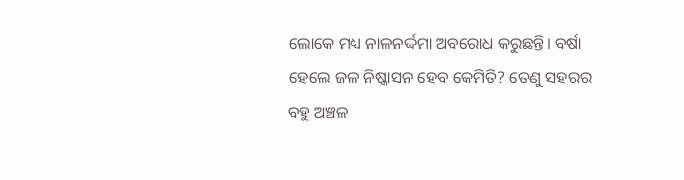ଲୋକେ ମଧ୍ୟ ନାଳନର୍ଦ୍ଦମା ଅବରୋଧ କରୁଛନ୍ତି। ବର୍ଷା ହେଲେ ଜଳ ନିଷ୍କାସନ ହେବ କେମିତି? ତେଣୁ ସହରର ବହୁ ଅଞ୍ଚଳ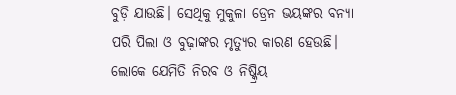ବୁଡ଼ି ଯାଉଛି। ସେଥିକୁ ମୁକୁଳା ଡ୍ରେନ ଭୟଙ୍କର ବନ୍ୟା ପରି ପିଲା ଓ ବୁଢ଼ାଙ୍କର ମୃତ୍ୟୁର କାରଣ ହେଉଛି। ଲୋକେ ଯେମିତି ନିରବ ଓ ନିଷ୍କ୍ରିୟ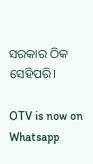ସରକାର ଠିକ ସେହିପରି।

OTV is now on Whatsapp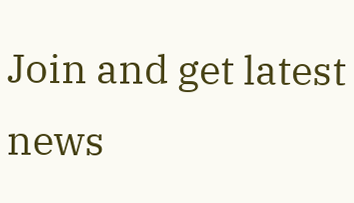Join and get latest news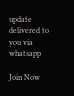update delivered to you via whatsapp

Join Now